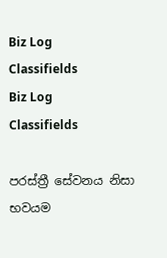Biz Log
Classifields
Biz Log
Classifields

පරස්‌ත්‍රී සේවනය නිසා භවයම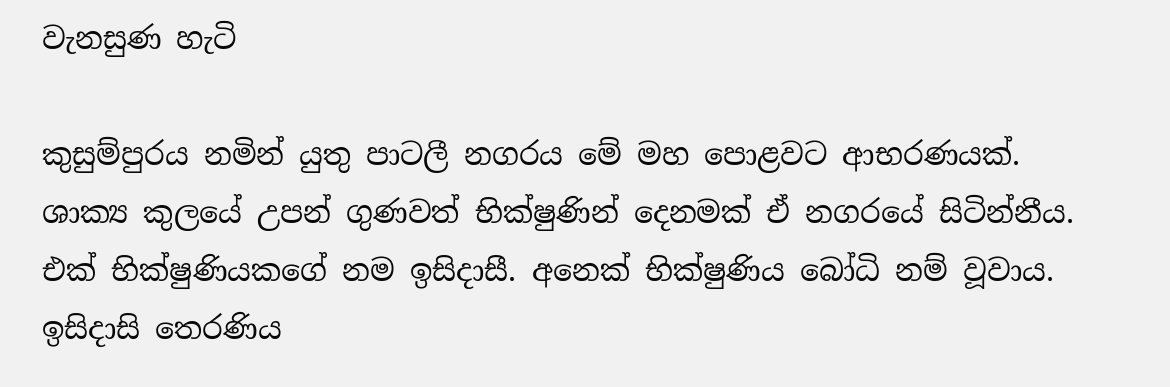වැනසුණ හැටි

කුසුම්පුරය නමින් යුතු පාටලී නගරය මේ මහ පොළවට ආභරණයක්‌. ශාක්‍ය කුලයේ උපන් ගුණවත් භික්‌ෂුණින් දෙනමක්‌ ඒ නගරයේ සිටින්නීය. එක්‌ භික්‌ෂුණියකගේ නම ඉසිදාසී. අනෙක්‌ භික්‌ෂුණිය බෝධි නම් වූවාය. ඉසිදාසි තෙරණිය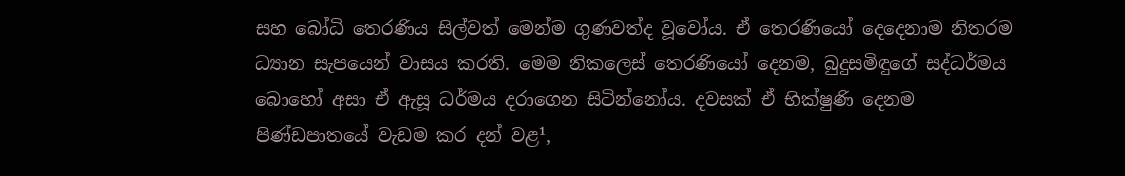සහ බෝධි තෙරණිය සිල්වත් මෙන්ම ගුණවත්ද වූවෝය. ඒ තෙරණියෝ දෙදෙනාම නිතරම ධ්‍යාන සැපයෙන් වාසය කරති. මෙම නිකලෙස්‌ තෙරණියෝ දෙනම, බුදුසමිඳුගේ සද්ධර්මය බොහෝ අසා ඒ ඇසූ ධර්මය දරාගෙන සිටින්නෝය. දවසක්‌ ඒ භික්‌ෂුණි දෙනම පිණ්‌ඩපාතයේ වැඩම කර දන් වළ¹,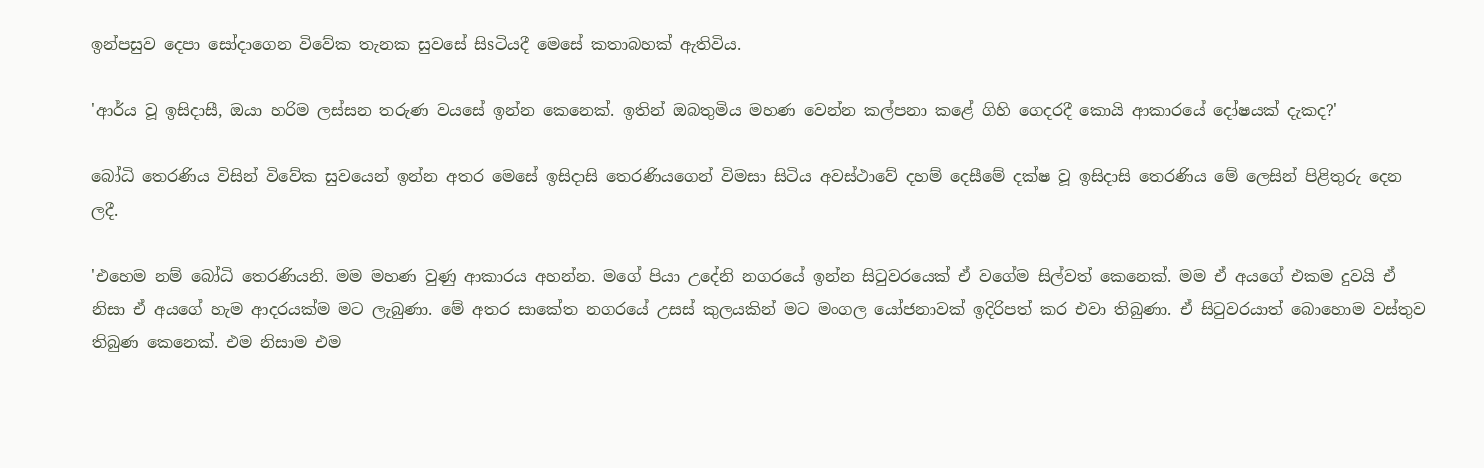ඉන්පසුව දෙපා සෝදාගෙන විවේක තැනක සුවසේ සිsටියදී මෙසේ කතාබහක්‌ ඇතිවිය.

'ආර්ය වූ ඉසිදාසී, ඔයා හරිම ලස්‌සන තරුණ වයසේ ඉන්න කෙනෙක්‌. ඉතින් ඔබතුමිය මහණ වෙන්න කල්පනා කළේ ගිහි ගෙදරදී කොයි ආකාරයේ දෝෂයක්‌ දැකද?'

බෝධි තෙරණිය විසින් විවේක සුවයෙන් ඉන්න අතර මෙසේ ඉසිදාසි තෙරණියගෙන් විමසා සිටිය අවස්‌ථාවේ දහම් දෙසීමේ දක්‌ෂ වූ ඉසිදාසි තෙරණිය මේ ලෙසින් පිළිතුරු දෙන ලදී.

'එහෙම නම් බෝධි තෙරණියනි. මම මහණ වුණු ආකාරය අහන්න. මගේ පියා උදේනි නගරයේ ඉන්න සිටුවරයෙක්‌ ඒ වගේම සිල්වත් කෙනෙක්‌. මම ඒ අයගේ එකම දුවයි ඒ නිසා ඒ අයගේ හැම ආදරයක්‌ම මට ලැබුණා. මේ අතර සාකේත නගරයේ උසස්‌ කුලයකින් මට මංගල යෝජනාවක්‌ ඉදිරිපත් කර එවා තිබුණා. ඒ සිටුවරයාත් බොහොම වස්‌තුව තිබුණ කෙනෙක්‌. එම නිසාම එම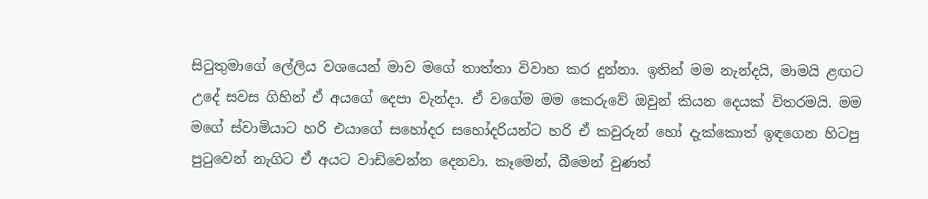සිටුතුමාගේ ලේලිය වශයෙන් මාව මගේ තාත්තා විවාහ කර දුන්නා. ඉතින් මම නැන්දයි, මාමයි ළඟට උදේ සවස ගිහින් ඒ අයගේ දෙපා වැන්දා. ඒ වගේම මම කෙරුවේ ඔවුන් කියන දෙයක්‌ විතරමයි. මම මගේ ස්‌වාමියාට හරි එයාගේ සහෝදර සහෝදරියන්ට හරි ඒ කවුරුන් හෝ දැක්‌කොත් ඉඳගෙන හිටපු පුටුවෙන් නැගිට ඒ අයට වාඩිවෙන්න දෙනවා. කෑමෙන්, බීමෙන් වුණත්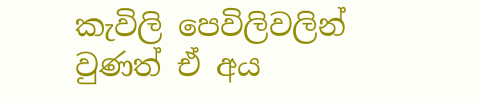කැවිලි පෙවිලිවලින් වුණත් ඒ අය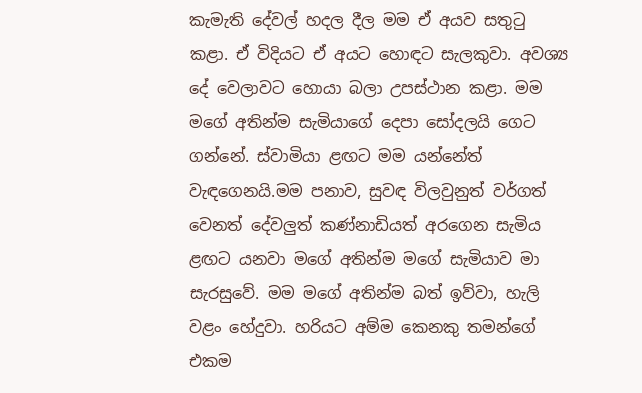කැමැති දේවල් හදල දීල මම ඒ අයව සතුටු කළා. ඒ විදියට ඒ අයට හොඳට සැලකුවා. අවශ්‍ය දේ වෙලාවට හොයා බලා උපස්‌ථාන කළා. මම මගේ අතින්ම සැමියාගේ දෙපා සෝදලයි ගෙට ගන්නේ. ස්‌වාමියා ළඟට මම යන්නේත් වැඳගෙනයි.මම පනාව, සුවඳ විලවුනුත් වර්ගත් වෙනත් දේවලුත් කණ්‌නාඩියත් අරගෙන සැමිය ළඟට යනවා මගේ අතින්ම මගේ සැමියාව මා සැරසුවේ. මම මගේ අතින්ම බත් ඉව්වා, හැලි වළං හේදුවා. හරියට අම්ම කෙනකු තමන්ගේ එකම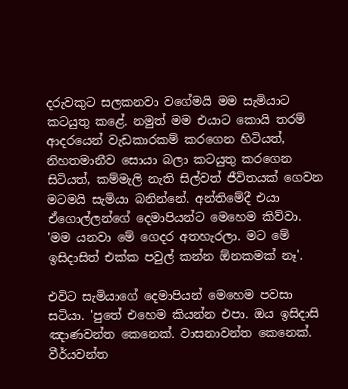දරුවකුට සලකනවා වගේමයි මම සැමියාට කටයුතු කළේ. නමුත් මම එයාට කොයි තරම් ආදරයෙන් වැඩකාරකම් කරගෙන හිටියත්, නිහතමානීව සොයා බලා කටයුතු කරගෙන සිටියත්, කම්මැලි නැති සිල්වත් ජීවිතයක්‌ ගෙවන මටමයි සැමියා බනින්නේ. අන්තිමේදී එයා ඒගොල්ලන්ගේ දෙමාපියන්ට මෙහෙම කිව්වා. 'මම යනවා මේ ගෙදර අතහැරලා. මට මේ ඉසිදාසිත් එක්‌ක පවුල් කන්න ඕනකමක්‌ නෑ'.

එවිට සැමියාගේ දෙමාපියන් මෙහෙම පවසා සටියා. 'පුතේ එහෙම කියන්න එපා. ඔය ඉසිදාසි ඤාණවන්ත කෙනෙක්‌. වාසනාවන්ත කෙනෙක්‌. වීර්යවන්ත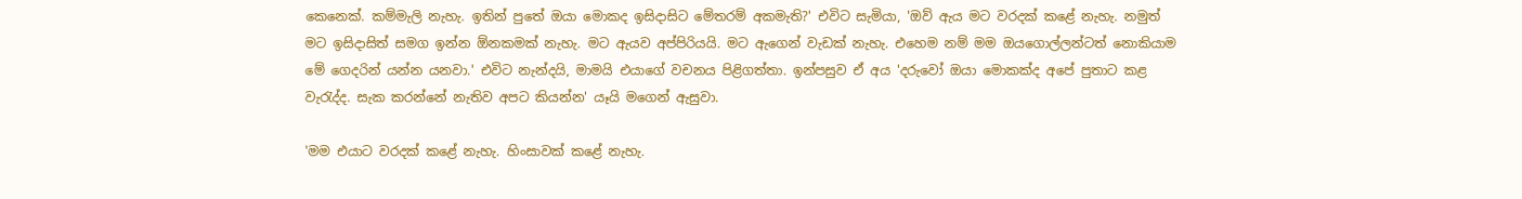කෙනෙක්‌. කම්මැලි නැහැ. ඉතින් පුතේ ඔයා මොකද ඉසිදාසිට මේතරම් අකමැති?' එවිට සැමියා, 'ඔව් ඇය මට වරදක්‌ කළේ නැහැ. නමුත් මට ඉසිදාසිත් සමග ඉන්න ඕනකමක්‌ නැහැ. මට ඇයව අප්පිරියයි. මට ඇගෙන් වැඩක්‌ නැහැ. එහෙම නම් මම ඔයගොල්ලන්ටත් නොකියාම මේ ගෙදරින් යන්න යනවා.' එවිට නැන්දයි, මාමයි එයාගේ වචනය පිළිගත්තා. ඉන්පසුව ඒ අය 'දරුවෝ ඔයා මොකක්‌ද අපේ පුතාට කළ වැරැද්ද. සැක කරන්නේ නැතිව අපට කියන්න' යෑයි මගෙන් ඇසුවා.

'මම එයාට වරදක්‌ කළේ නැහැ. හිංසාවක්‌ කළේ නැහැ.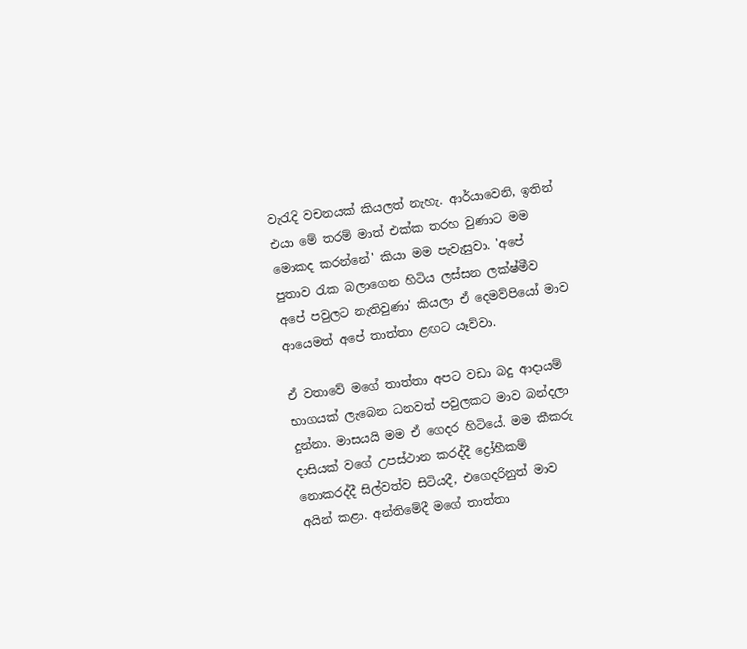වැරැදි වචනයක්‌ කියලත් නැහැ. ආර්යාවෙනි, ඉතින් එයා මේ තරම් මාත් එක්‌ක තරහ වුණාට මම මොකද කරන්නේ' කියා මම පැවැසුවා. 'අපේ පුතාව රැක බලාගෙන හිටිය ලස්‌සන ලක්‌ෂ්මීව අපේ පවුලට නැතිවුණා' කියලා ඒ දෙමව්පියෝ මාව ආයෙමත් අපේ තාත්තා ළඟට යෑව්වා.

ඒ වතාවේ මගේ තාත්තා අපට වඩා බදු ආදායම් භාගයක්‌ ලැබෙන ධනවත් පවුලකට මාව බන්දලා දුන්නා. මාසයයි මම ඒ ගෙදර හිටියේ. මම කීකරු දාසියක්‌ වගේ උපස්‌ථාන කරද්දී ද්‍රෝහීකම් නොකරද්දී සිල්වත්ව සිටියදී, එගෙදරිනුත් මාව අයින් කළා. අන්තිමේදී මගේ තාත්තා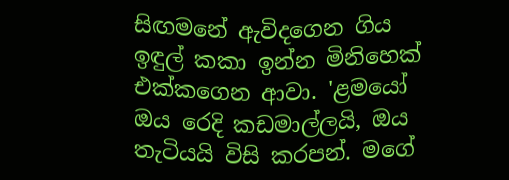සිඟමනේ ඇවිදගෙන ගිය ඉඳුල් කකා ඉන්න මිනිහෙක්‌ එක්‌කගෙන ආවා. 'ළමයෝ ඔය රෙදි කඩමාල්ලයි, ඔය තැටියයි විසි කරපන්. මගේ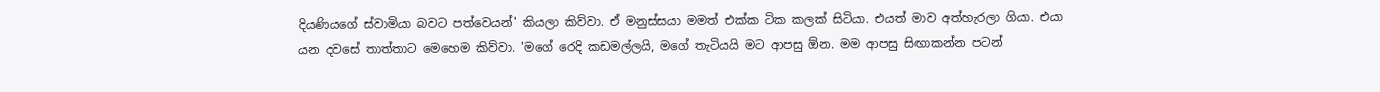දියණියගේ ස්‌වාමියා බවට පත්වෙයන්' කියලා කිව්වා. ඒ මනුස්‌සයා මමත් එක්‌ක ටික කලක්‌ සිටියා. එයත් මාව අත්හැරලා ගියා. එයා යන දවසේ තාත්තාට මෙහෙම කිව්වා. 'මගේ රෙදි කඩමල්ලයි, මගේ තැටියයි මට ආපසු ඕන. මම ආපසු සිඟාකන්න පටන්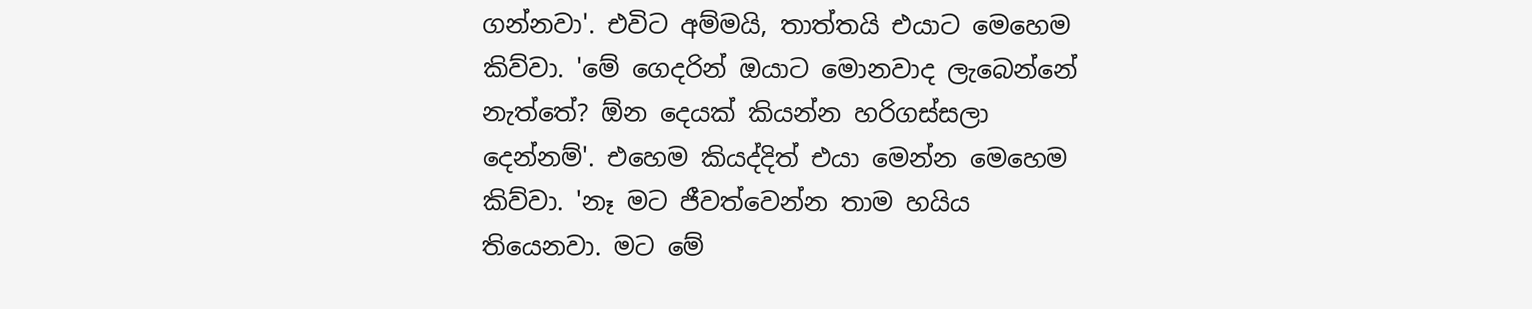ගන්නවා'. එවිට අම්මයි, තාත්තයි එයාට මෙහෙම කිව්වා. 'මේ ගෙදරින් ඔයාට මොනවාද ලැබෙන්නේ නැත්තේ? ඕන දෙයක්‌ කියන්න හරිගස්‌සලා දෙන්නම්'. එහෙම කියද්දිත් එයා මෙන්න මෙහෙම කිව්වා. 'නෑ මට ජීවත්වෙන්න තාම හයිය තියෙනවා. මට මේ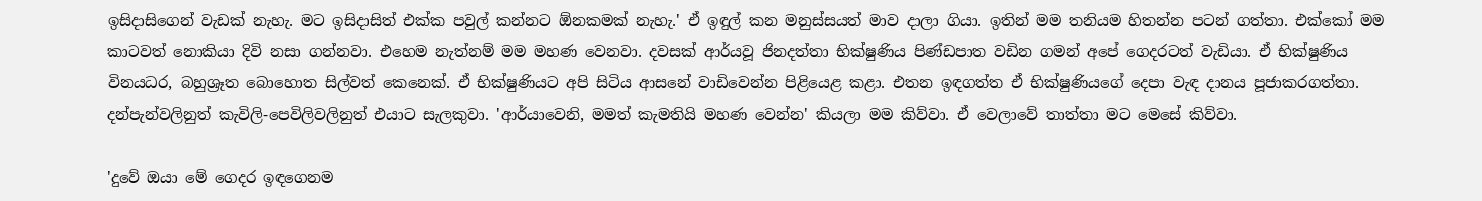ඉසිදාසිගෙන් වැඩක්‌ නැහැ. මට ඉසිදාසිත් එක්‌ක පවුල් කන්නට ඕනකමක්‌ නැහැ.' ඒ ඉඳුල් කන මනුස්‌සයත් මාව දාලා ගියා. ඉතින් මම තනියම හිතන්න පටන් ගත්තා. එක්‌කෝ මම කාටවත් නොකියා දිවි නසා ගන්නවා. එහෙම නැත්නම් මම මහණ වෙනවා. දවසක්‌ ආර්යවූ ජිනදත්තා භික්‌ෂුණිය පිණ්‌ඩපාත වඩින ගමන් අපේ ගෙදරටත් වැඩියා. ඒ භික්‌ෂුණිය විනයධර, බහුශ්‍රෑත බොහොත සිල්වත් කෙනෙක්‌. ඒ භික්‌ෂුණියට අපි සිටිය ආසනේ වාඩිවෙන්න පිළියෙළ කළා. එතන ඉඳගත්ත ඒ භික්‌ෂුණියගේ දෙපා වැඳ දානය පූජාකරගත්තා. දන්පැන්වලිනුත් කැවිලි-පෙවිලිවලිනුත් එයාට සැලකුවා. 'ආර්යාවෙනි, මමත් කැමතියි මහණ වෙන්න' කියලා මම කිව්වා. ඒ වෙලාවේ තාත්තා මට මෙසේ කිව්වා.

'දුවේ ඔයා මේ ගෙදර ඉඳගෙනම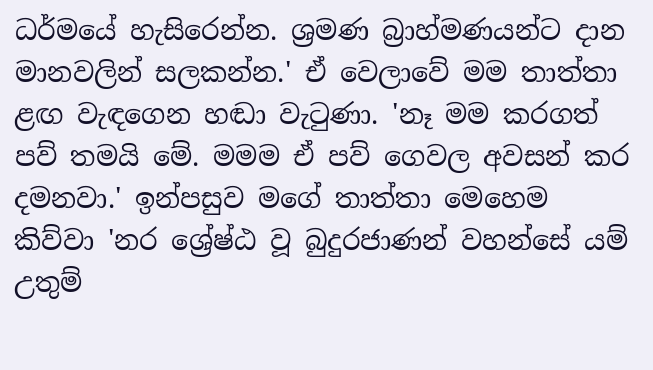ධර්මයේ හැසිරෙන්න. ශ්‍රමණ බ්‍රාහ්මණයන්ට දාන මානවලින් සලකන්න.' ඒ වෙලාවේ මම තාත්තා ළඟ වැඳගෙන හඬා වැටුණා. 'නෑ මම කරගත් පව් තමයි මේ. මමම ඒ පව් ගෙවල අවසන් කර දමනවා.' ඉන්පසුව මගේ තාත්තා මෙහෙම කිව්වා 'නර ශ්‍රේෂ්ඨ වූ බුදුරජාණන් වහන්සේ යම් උතුම්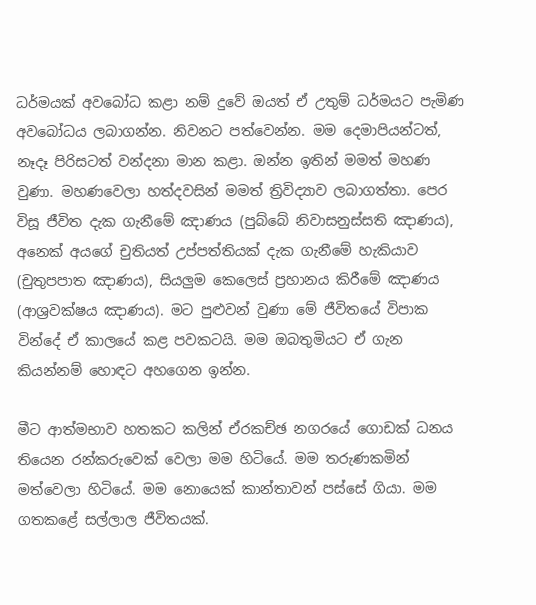ධර්මයක්‌ අවබෝධ කළා නම් දුවේ ඔයත් ඒ උතුම් ධර්මයට පැමිණ අවබෝධය ලබාගන්න. නිවනට පත්වෙන්න. මම දෙමාපියන්ටත්, නෑදෑ පිරිසටත් වන්දනා මාන කළා. ඔන්න ඉතින් මමත් මහණ වුණා. මහණවෙලා හත්දවසින් මමත් ත්‍රිවිද්‍යාව ලබාගත්තා. පෙර විසූ ජීවිත දැක ගැනීමේ ඤාණය (පුබ්බේ නිවාසනුස්‌සති ඤාණය), අනෙක්‌ අයගේ චුතියත් උප්පත්තියක්‌ දැක ගැනීමේ හැකියාව (චුතුපපාත ඤාණය), සියලුම කෙලෙස්‌ ප්‍රහානය කිරීමේ ඤාණය (ආශ්‍රවක්‌ෂය ඤාණය). මට පුළුවන් වුණා මේ ජීවිතයේ විපාක වින්දේ ඒ කාලයේ කළ පවකටයි. මම ඔබතුමියට ඒ ගැන කියන්නම් හොඳට අහගෙන ඉන්න.

මීට ආත්මභාව හතකට කලින් ඒරකච්ඡ නගරයේ ගොඩක්‌ ධනය තියෙන රන්කරුවෙක්‌ වෙලා මම හිටියේ. මම තරුණකමින් මත්වෙලා හිටියේ. මම නොයෙක්‌ කාන්තාවන් පස්‌සේ ගියා. මම ගතකළේ සල්ලාල ජීවිතයක්‌.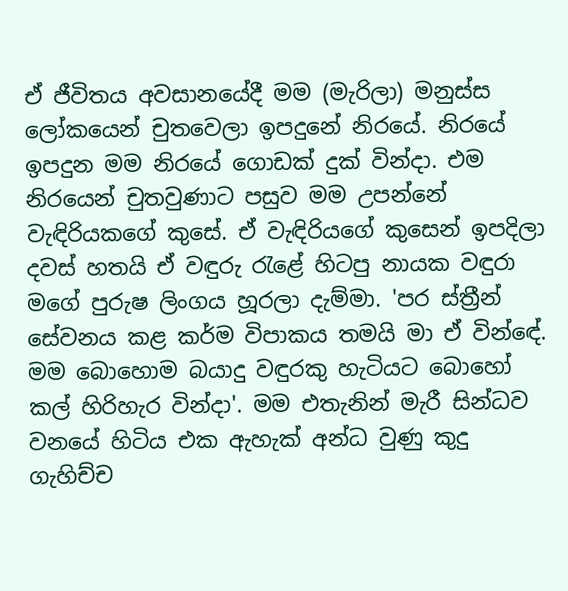ඒ ජීවිතය අවසානයේදී මම (මැරිලා) මනුස්‌ස ලෝකයෙන් චුතවෙලා ඉපදුනේ නිරයේ. නිරයේ ඉපදුන මම නිරයේ ගොඩක්‌ දුක්‌ වින්දා. එම නිරයෙන් චුතවුණාට පසුව මම උපන්නේ වැඳිරියකගේ කුසේ. ඒ වැඳිරියගේ කුසෙන් ඉපදිලා දවස්‌ හතයි ඒ වඳුරු රැළේ හිටපු නායක වඳුරා මගේ පුරුෂ ලිංගය හූරලා දැම්මා. 'පර ස්‌ත්‍රීන් සේවනය කළ කර්ම විපාකය තමයි මා ඒ වින්ඳේ. මම බොහොම බයාදු වඳුරකු හැටියට බොහෝ කල් හිරිහැර වින්දා'. මම එතැනින් මැරී සින්ධව වනයේ හිටිය එක ඇහැක්‌ අන්ධ වුණු කුදු ගැහිච්ච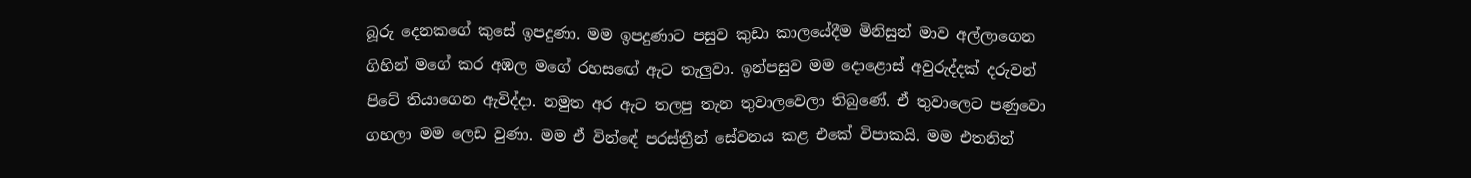බූරු දෙනකගේ කුසේ ඉපදුණා. මම ඉපදුණාට පසුව කුඩා කාලයේදීම මිනිසුන් මාව අල්ලාගෙන ගිහින් මගේ කර අඹල මගේ රහසඟේ ඇට තැලුවා. ඉන්පසුව මම දොළොස්‌ අවුරුද්දක්‌ දරුවන් පිටේ තියාගෙන ඇවිද්දා. නමුත අර ඇට තලපු තැන තුවාලවෙලා තිබුණේ. ඒ තුවාලෙට පණුවො ගහලා මම ලෙඩ වුණා. මම ඒ වින්ඳේ පරස්‌ත්‍රීන් සේවනය කළ එකේ විපාකයි. මම එතනින්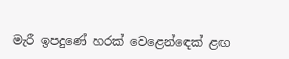මැරී ඉපදුණේ හරක්‌ වෙළෙන්ඳෙක්‌ ළඟ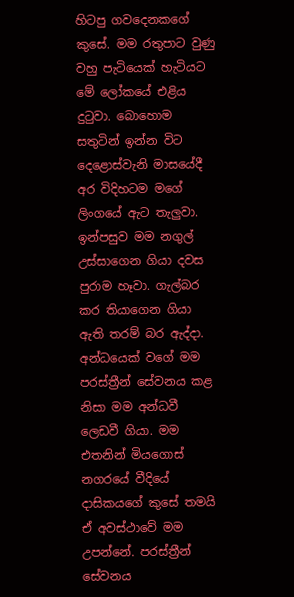හිටපු ගවදෙනකගේ කුසේ. මම රතුපාට වුණු වහු පැටියෙක්‌ හැටියට මේ ලෝකයේ එළිය දුටුවා. බොහොම සතුටින් ඉන්න විට දෙළොස්‌වැනි මාසයේදී අර විදිහටම මගේ ලිංගයේ ඇට තැලුවා. ඉන්පසුව මම නගුල් උස්‌සාගෙන ගියා දවස පුරාම හෑවා. ගැල්බර කර තියාගෙන ගියා ඇති තරම් බර ඇද්දා. අන්ධයෙක්‌ වගේ මම පරස්‌ත්‍රීන් සේවනය කළ නිසා මම අන්ධවී ලෙඩවී ගියා. මම එතනින් මියගොස්‌ නගරයේ වීදියේ දාසිකයගේ කුසේ තමයි ඒ අවස්‌ථාවේ මම උපන්නේ. පරස්‌ත්‍රීන් සේවනය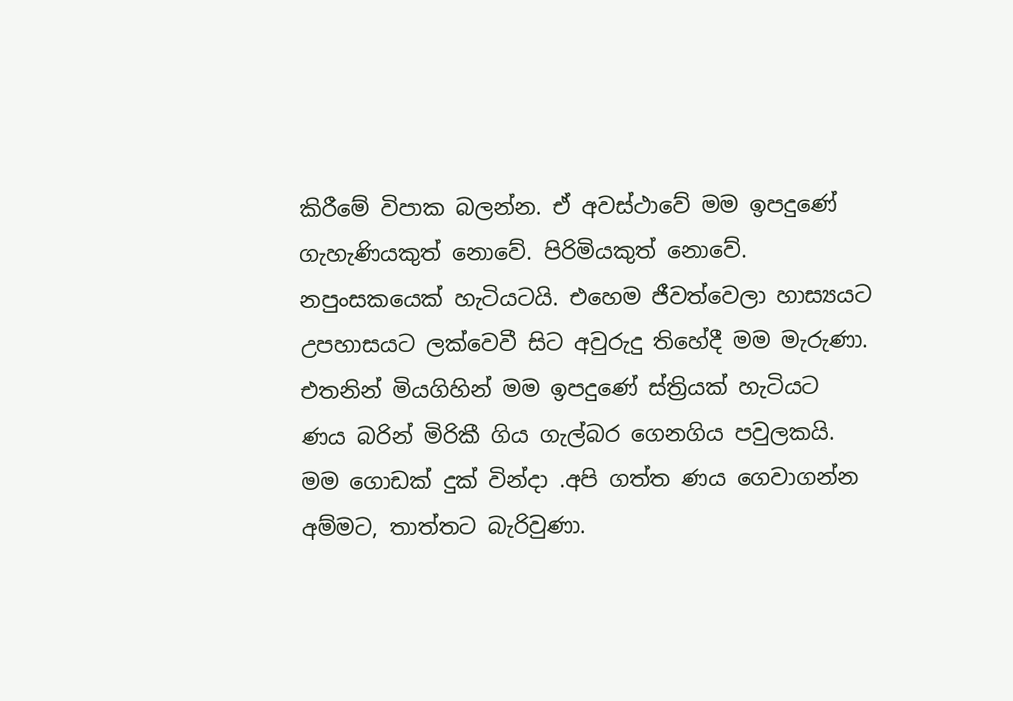කිරීමේ විපාක බලන්න. ඒ අවස්‌ථාවේ මම ඉපදුණේ ගැහැණියකුත් නොවේ. පිරිමියකුත් නොවේ. නපුංසකයෙක්‌ හැටියටයි. එහෙම ජීවත්වෙලා හාස්‍යයට උපහාසයට ලක්‌වෙවී සිට අවුරුදු තිහේදී මම මැරුණා. එතනින් මියගිහින් මම ඉපදුණේ ස්‌ත්‍රියක්‌ හැටියට ණය බරින් මිරිකී ගිය ගැල්බර ගෙනගිය පවුලකයි. මම ගොඩක්‌ දුක්‌ වින්දා .අපි ගත්ත ණය ගෙවාගන්න අම්මට, තාත්තට බැරිවුණා.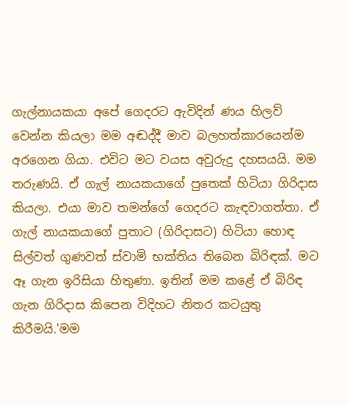ගැල්නායකයා අපේ ගෙදරට ඇවිදින් ණය හිලව් වෙන්න කියලා මම අඬද්දී මාව බලහත්කාරයෙන්ම අරගෙන ගියා. එවිට මට වයස අවුරුදු දහසයයි. මම තරුණයි. ඒ ගැල් නායකයාගේ පුතෙක්‌ හිටියා ගිරිදාස කියලා. එයා මාව තමන්ගේ ගෙදරට කැඳවාගත්තා. ඒ ගැල් නායකයාගේ පුතාට (ගිරිදාසට) හිටියා හොඳ සිල්වත් ගුණවත් ස්‌වාමි භක්‌තිය තිබෙන බිරිඳක්‌. මට ඈ ගැන ඉරිසියා හිතුණා. ඉතින් මම කළේ ඒ බිරිඳ ගැන ගිරිදාස කිපෙන විදිහට නිතර කටයුතු කිරීමයි.'මම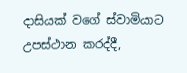දාසියක්‌ වගේ ස්‌වාමියාට උපස්‌ථාන කරද්දී,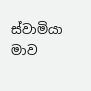ස්‌වාමියා මාව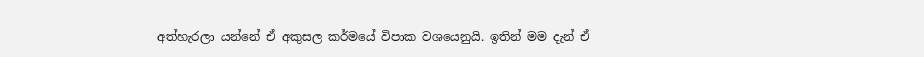අත්හැරලා යන්නේ ඒ අකුසල කර්මයේ විපාක වශයෙනුයි. ඉතින් මම දැන් ඒ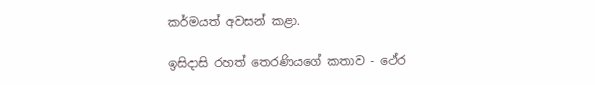කර්මයත් අවසන් කළා.

ඉසිදාසි රහත් තෙරණියගේ කතාව - ථේර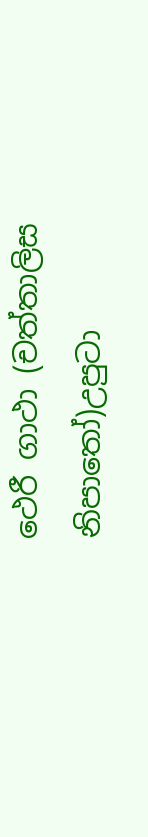ථෙරී ගාථා (චත්තාලිස නිපාතෝ)උපුටා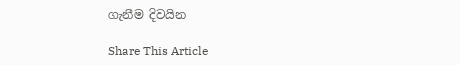ගැනීම දිවයින

Share This Article